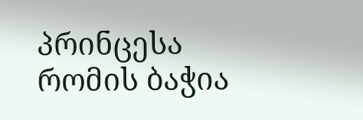პრინცესა რომის ბაჭია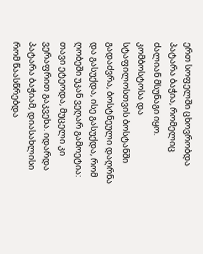ერთ სოფელში ცხოვრობდა პატარა ბაჭია, რომელიც ძალიან მსუნაგი იყო. კომბოსტოსა და სტაფილოსთვის ბოსტანში გადაძვრა, ბოსტნეული დაღრნა და გასუქდა, ისე გასუქდა, რომ ღობეში უკან ვეღარ გამოეტია: თავი ეტეოდა, მუცელი კი ვერაფრით გაკვეხა. იდარდა პატარა ბაჭიამ, დიასახლისი რომ წაასწრებდა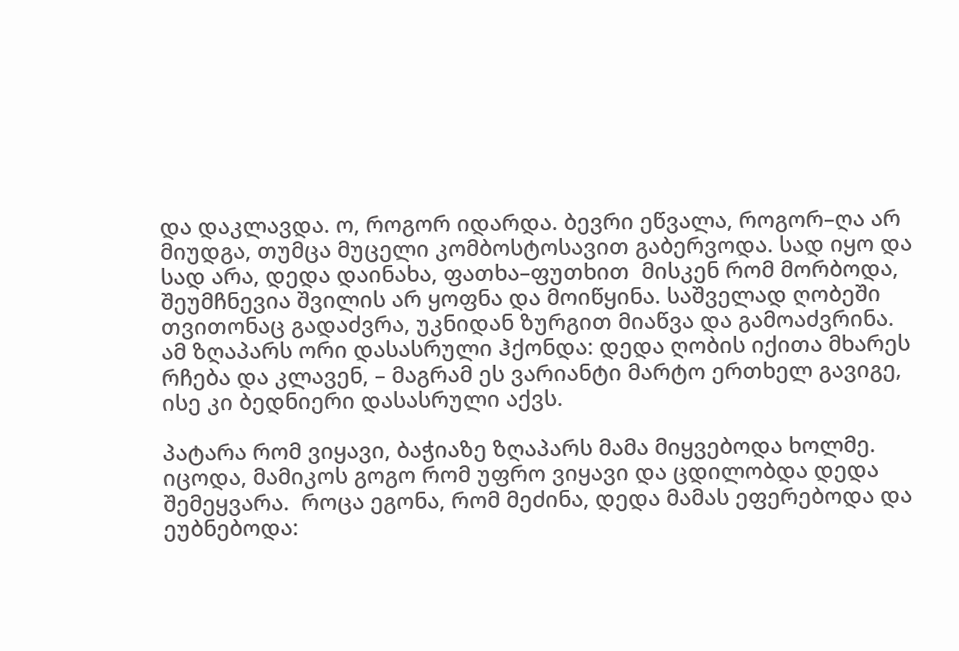და დაკლავდა. ო, როგორ იდარდა. ბევრი ეწვალა, როგორ–ღა არ მიუდგა, თუმცა მუცელი კომბოსტოსავით გაბერვოდა. სად იყო და სად არა, დედა დაინახა, ფათხა–ფუთხით  მისკენ რომ მორბოდა, შეუმჩნევია შვილის არ ყოფნა და მოიწყინა. საშველად ღობეში თვითონაც გადაძვრა, უკნიდან ზურგით მიაწვა და გამოაძვრინა. ამ ზღაპარს ორი დასასრული ჰქონდა: დედა ღობის იქითა მხარეს რჩება და კლავენ, – მაგრამ ეს ვარიანტი მარტო ერთხელ გავიგე, ისე კი ბედნიერი დასასრული აქვს.

პატარა რომ ვიყავი, ბაჭიაზე ზღაპარს მამა მიყვებოდა ხოლმე. იცოდა, მამიკოს გოგო რომ უფრო ვიყავი და ცდილობდა დედა შემეყვარა.  როცა ეგონა, რომ მეძინა, დედა მამას ეფერებოდა და ეუბნებოდა: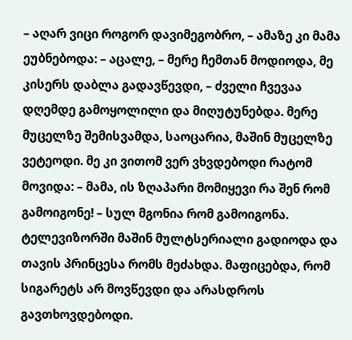– აღარ ვიცი როგორ დავიმეგობრო, – ამაზე კი მამა ეუბნებოდა: – აცალე, – მერე ჩემთან მოდიოდა, მე კისერს დაბლა გადავწევდი, – ძველი ჩვევაა დღემდე გამოყოლილი და მიღუტუნებდა. მერე მუცელზე შემისვამდა, საოცარია, მაშინ მუცელზე ვეტეოდი. მე კი ვითომ ვერ ვხვდებოდი რატომ მოვიდა: – მამა, ის ზღაპარი მომიყევი რა შენ რომ გამოიგონე! – სულ მგონია რომ გამოიგონა. ტელევიზორში მაშინ მულტსერიალი გადიოდა და თავის პრინცესა რომს მეძახდა. მაფიცებდა, რომ სიგარეტს არ მოვწევდი და არასდროს გავთხოვდებოდი.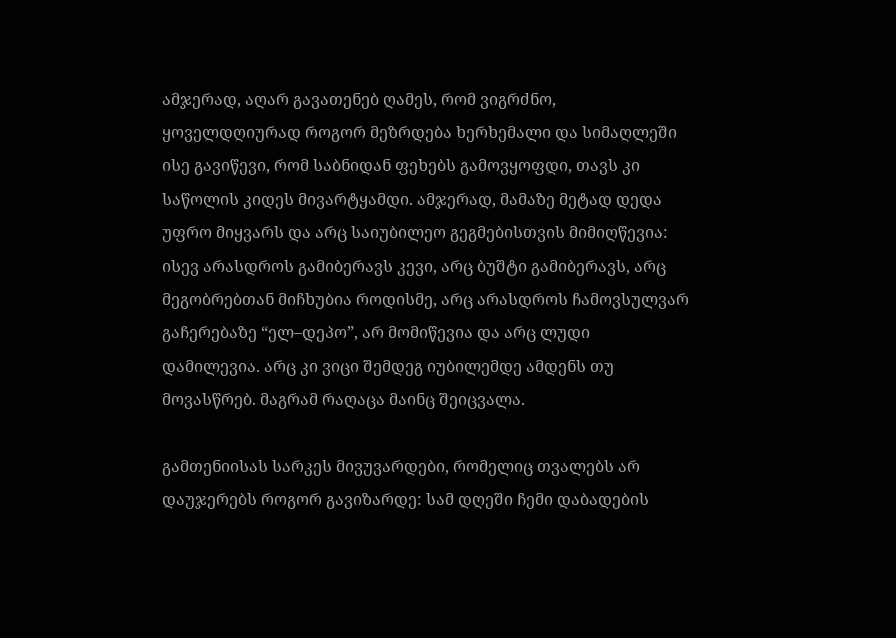ამჯერად, აღარ გავათენებ ღამეს, რომ ვიგრძნო, ყოველდღიურად როგორ მეზრდება ხერხემალი და სიმაღლეში ისე გავიწევი, რომ საბნიდან ფეხებს გამოვყოფდი, თავს კი საწოლის კიდეს მივარტყამდი. ამჯერად, მამაზე მეტად დედა უფრო მიყვარს და არც საიუბილეო გეგმებისთვის მიმიღწევია: ისევ არასდროს გამიბერავს კევი, არც ბუშტი გამიბერავს, არც მეგობრებთან მიჩხუბია როდისმე, არც არასდროს ჩამოვსულვარ გაჩერებაზე “ელ–დეპო”, არ მომიწევია და არც ლუდი დამილევია. არც კი ვიცი შემდეგ იუბილემდე ამდენს თუ მოვასწრებ. მაგრამ რაღაცა მაინც შეიცვალა.

გამთენიისას სარკეს მივუვარდები, რომელიც თვალებს არ დაუჯერებს როგორ გავიზარდე: სამ დღეში ჩემი დაბადების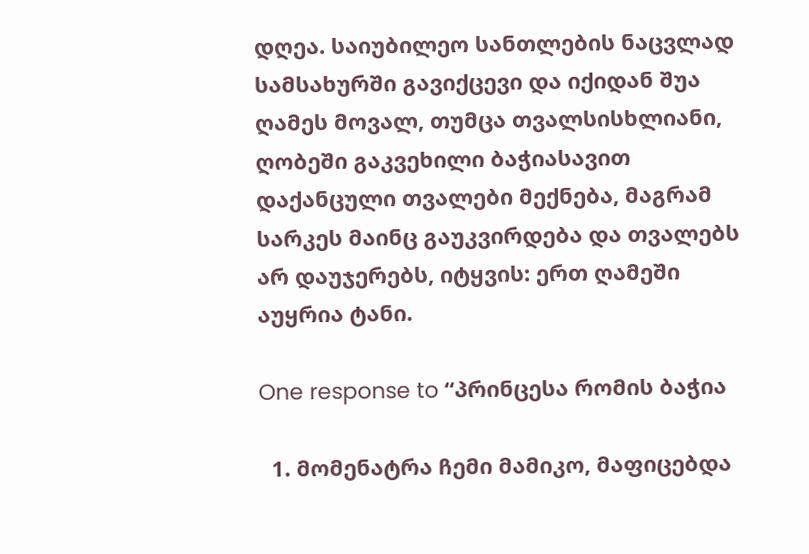დღეა. საიუბილეო სანთლების ნაცვლად სამსახურში გავიქცევი და იქიდან შუა ღამეს მოვალ, თუმცა თვალსისხლიანი, ღობეში გაკვეხილი ბაჭიასავით დაქანცული თვალები მექნება, მაგრამ სარკეს მაინც გაუკვირდება და თვალებს არ დაუჯერებს, იტყვის: ერთ ღამეში აუყრია ტანი.

One response to “პრინცესა რომის ბაჭია

  1. მომენატრა ჩემი მამიკო, მაფიცებდა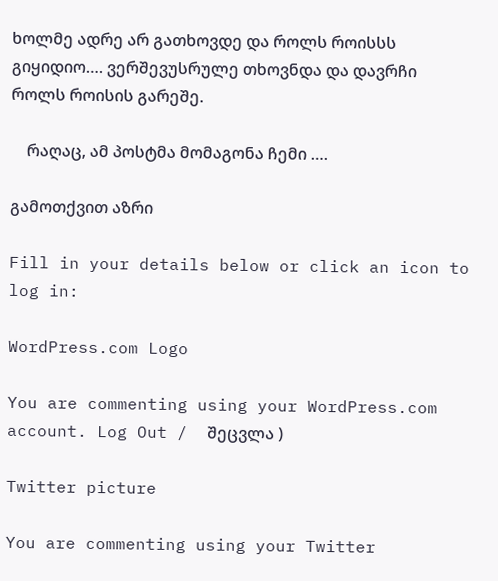ხოლმე ადრე არ გათხოვდე და როლს როისსს გიყიდიო…. ვერშევუსრულე თხოვნდა და დავრჩი როლს როისის გარეშე.

    რაღაც, ამ პოსტმა მომაგონა ჩემი ….

გამოთქვით აზრი

Fill in your details below or click an icon to log in:

WordPress.com Logo

You are commenting using your WordPress.com account. Log Out /  შეცვლა )

Twitter picture

You are commenting using your Twitter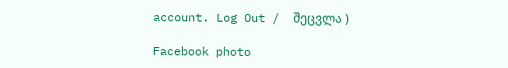account. Log Out /  შეცვლა )

Facebook photo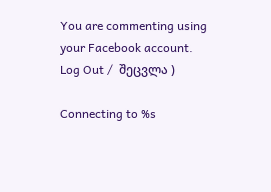You are commenting using your Facebook account. Log Out /  შეცვლა )

Connecting to %s